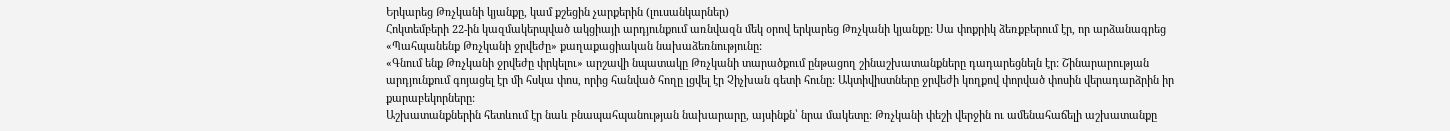Երկարեց Թռչկանի կյանքը, կամ քշեցին չարքերին (լուսանկարներ)
Հոկտեմբերի 22-ին կազմակերպված ակցիայի արդյունքում առնվազն մեկ օրով երկարեց Թռչկանի կյանքը: Սա փոքրիկ ձեռքբերում էր, որ արձանագրեց «Պահպանենք Թռչկանի ջրվեժը» քաղաքացիական նախաձեռնությունը:
«Գնում ենք Թռչկանի ջրվեժը փրկելու» արշավի նպատակը Թռչկանի տարածքում ընթացող շինաշխատանքները դադարեցնելն էր: Շինարարության արդյունքում գոյացել էր մի հսկա փոս, որից հանված հողը լցվել էր Չիչխան գետի հունը: Ակտիվիստները ջրվեժի կողքով փորված փոսին վերադարձրին իր քարաբեկորները:
Աշխատանքներին հետևում էր նաև բնապահպանության նախարարը, այսինքն՝ նրա մակետը: Թռչկանի փեշի վերջին ու ամենահաճելի աշխատանքը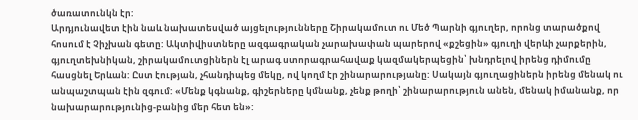ծառատունկն էր:
Արդյունավետ էին նաև նախատեսված այցելությունները Շիրակամուտ ու Մեծ Պարնի գյուղեր, որոնց տարածքով հոսում է Չիչխան գետը: Ակտիվիստները ազգագրական չարախափան պարերով «քշեցին» գյուղի վերևի չարքերին, գյուղտեխնիկան, շիրակամուտցիներն էլ արագ ստորագրահավաք կազմակերպեցին՝ խնդրելով իրենց դիմումը հասցնել Երևան: Ըստ էության, չհանդիպեց մեկը, ով կողմ էր շինարարությանը: Սակայն գյուղացիներն իրենց մենակ ու անպաշտպան էին զգում: «Մենք կգնանք, գիշերները կմնանք, չենք թողի՝ շինարարություն անեն, մենակ իմանանք, որ նախարարությունից-բանից մեր հետ են»: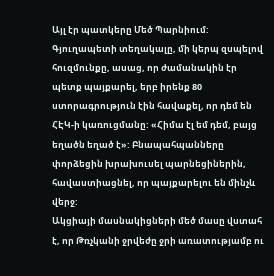Այլ էր պատկերը Մեծ Պարնիում: Գյուղապետի տեղակալը, մի կերպ զսպելով հուզմունքը, ասաց, որ ժամանակին էր պետք պայքարել, երբ իրենք 80 ստորագրություն էին հավաքել, որ դեմ են ՀԷԿ-ի կառուցմանը: «Հիմա էլ եմ դեմ, բայց եղածն եղած է»: Բնապահպանները փորձեցին խրախուսել պարնեցիներին, հավաստիացնել, որ պայքարելու են մինչև վերջ:
Ակցիայի մասնակիցների մեծ մասը վստահ է, որ Թռչկանի ջրվեժը ջրի առատությամբ ու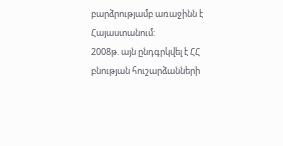բարձրությամբ առաջինն է Հայաստանում:
2008թ. այն ընդգրկվել է ՀՀ բնության հուշարձանների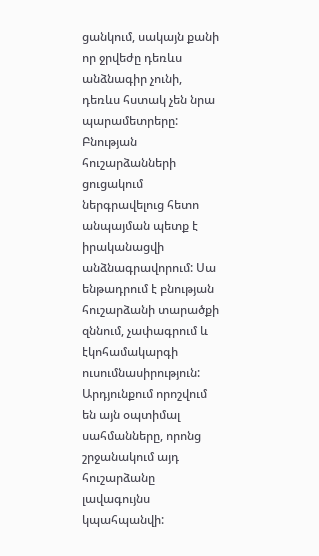ցանկում, սակայն քանի որ ջրվեժը դեռևս անձնագիր չունի, դեռևս հստակ չեն նրա պարամետրերը:
Բնության հուշարձանների ցուցակում ներգրավելուց հետո անպայման պետք է իրականացվի անձնագրավորում: Սա ենթադրում է բնության հուշարձանի տարածքի զննում, չափագրում և էկոհամակարգի ուսումնասիրություն: Արդյունքում որոշվում են այն օպտիմալ սահմանները, որոնց շրջանակում այդ հուշարձանը լավագույնս կպահպանվի: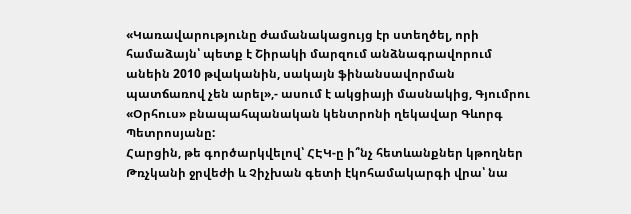«Կառավարությունը ժամանակացույց էր ստեղծել, որի համաձայն՝ պետք է Շիրակի մարզում անձնագրավորում անեին 2010 թվականին, սակայն ֆինանսավորման պատճառով չեն արել»,- ասում է ակցիայի մասնակից, Գյումրու «Օրհուս» բնապահպանական կենտրոնի ղեկավար Գևորգ Պետրոսյանը:
Հարցին, թե գործարկվելով՝ ՀԷԿ-ը ի՞նչ հետևանքներ կթողներ Թռչկանի ջրվեժի և Չիչխան գետի էկոհամակարգի վրա՝ նա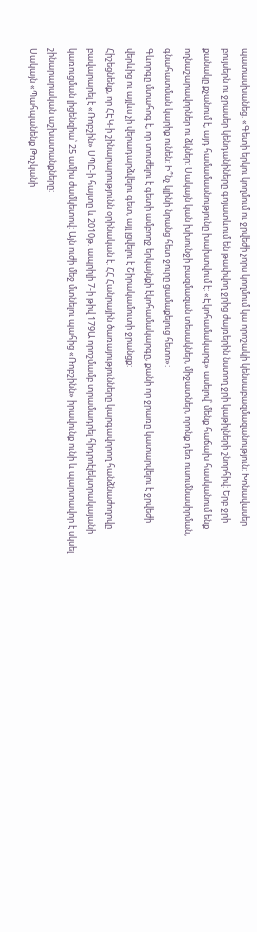պատասխանեց. «Գետի երկու կողմում ու ջրվեժի չորս կողմում կա որոշակի կենսաբազմազանություն: Խոնավասեր բույսերն ու ջրասեր կենդանիները գոյատևում են թափվող ջրից ժայռերին նստող ջրի կաթիլների շնորհիվ: Երբ ջրի քանակը քչանում է, այդ համամասնությունը խախտվում է: «Էկոհամակարգ» ասելով՝ մենք հաճախ հասկանում ենք ողնաշարավորներ ու ձկներ: Սակայն կան խխունջի բազմազան տեսակներ, միջատներ, որոնք դեռ ուսումնասիրման, գնահատման կարիք ունեն: Ի՞նչ կլինի նրանց հետ ջուրը ցամաքելուց հետո»:
Գևորգը մտահոգ է, որ տուժելու է գետի ամբողջ երկայնքի էկոհամակարգը, քանի որ ջրառը կատարվելու է ջրվեժի վերևից ու այլևս չի վերադարձվելու գետ, այլ լցվելու է Շիրակամուտի ջրանցք:
Հիշեցնենք, որ ՀԷԿ-ի շինարարությունն օրինական է. ՀՀ Հանրային ծառայությունները կարգավորող հանձնաժողովը բավարարել է «Ռոբշին» ՍՊԸ-ի հայտը և 2010թ. ապրիլի 7-ի թիվ 179Ա որոշմամբ տրամադրել հիդրոէլեկտրակայանի կառուցման լիցենզիա՝ 25 ամիս ժամկետով: Այն ուժի մեջ մտնելու պահից «Ռոբշինն» իրավունք ունի և պարտավոր է սկսել շինարարական աշխատանքները:
Սակայն «Պահպանենք Թռչկանի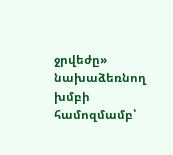ջրվեժը» նախաձեռնող խմբի համոզմամբ՝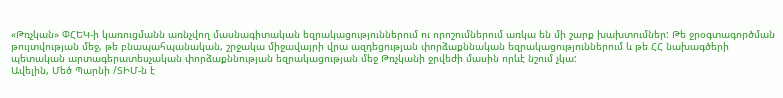«Թռչկան» ՓՀԵԿ-ի կառուցմանն առնչվող մասնագիտական եզրակացություններում ու որոշումներում առկա են մի շարք խախտումներ: Թե ջրօգտագործման թույտվության մեջ, թե բնապահպանական, շրջակա միջավայրի վրա ազդեցության փորձաքննական եզրակացություններում և թե ՀՀ նախագծերի պետական արտագերատեսչական փորձաքննության եզրակացության մեջ Թռչկանի ջրվեժի մասին որևէ նշում չկա:
Ավելին, Մեծ Պարնի /ՏԻՄ-ն է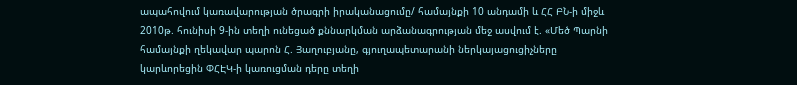ապահովում կառավարության ծրագրի իրականացումը/ համայնքի 10 անդամի և ՀՀ ԲՆ-ի միջև 2010թ. հունիսի 9-ին տեղի ունեցած քննարկման արձանագրության մեջ ասվում է. «Մեծ Պարնի համայնքի ղեկավար պարոն Հ. Յաղուբյանը, գյուղապետարանի ներկայացուցիչները կարևորեցին ՓՀԷԿ-ի կառուցման դերը տեղի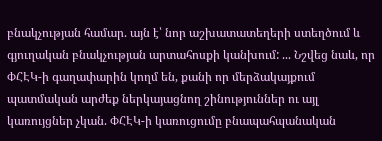բնակչության համար. այն է՝ նոր աշխատատեղերի ստեղծում և գյուղական բնակչության արտահոսքի կանխում: ... Նշվեց նաև, որ ՓՀԷԿ-ի գաղափարին կողմ են, քանի որ մերձակայքում պատմական արժեք ներկայացնող շինություններ ու այլ կառույցներ չկան. ՓՀԷԿ-ի կառուցումը բնապահպանական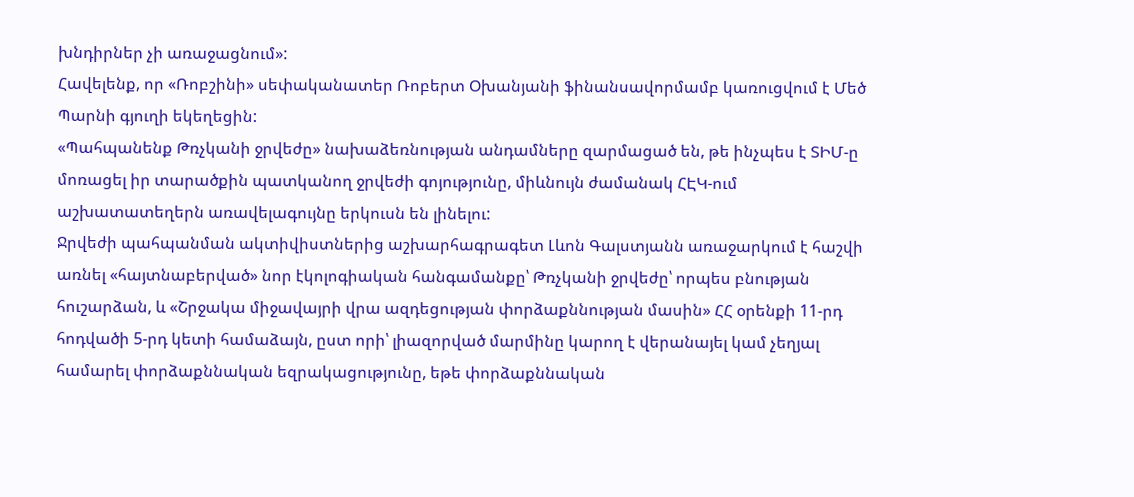խնդիրներ չի առաջացնում»:
Հավելենք, որ «Ռոբշինի» սեփականատեր Ռոբերտ Օխանյանի ֆինանսավորմամբ կառուցվում է Մեծ Պարնի գյուղի եկեղեցին:
«Պահպանենք Թռչկանի ջրվեժը» նախաձեռնության անդամները զարմացած են, թե ինչպես է ՏԻՄ-ը մոռացել իր տարածքին պատկանող ջրվեժի գոյությունը, միևնույն ժամանակ ՀԷԿ-ում աշխատատեղերն առավելագույնը երկուսն են լինելու:
Ջրվեժի պահպանման ակտիվիստներից աշխարհագրագետ Լևոն Գալստյանն առաջարկում է հաշվի առնել «հայտնաբերված» նոր էկոլոգիական հանգամանքը՝ Թռչկանի ջրվեժը՝ որպես բնության հուշարձան, և «Շրջակա միջավայրի վրա ազդեցության փորձաքննության մասին» ՀՀ օրենքի 11-րդ հոդվածի 5-րդ կետի համաձայն, ըստ որի՝ լիազորված մարմինը կարող է վերանայել կամ չեղյալ համարել փորձաքննական եզրակացությունը, եթե փորձաքննական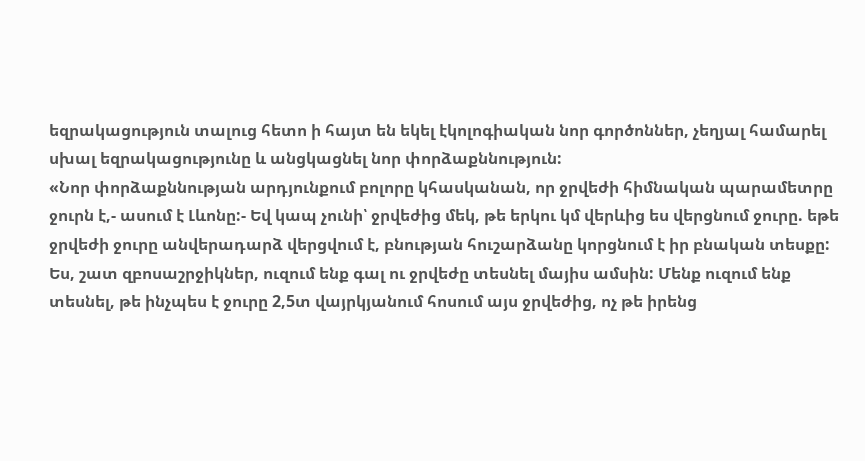եզրակացություն տալուց հետո ի հայտ են եկել էկոլոգիական նոր գործոններ, չեղյալ համարել սխալ եզրակացությունը և անցկացնել նոր փորձաքննություն:
«Նոր փորձաքննության արդյունքում բոլորը կհասկանան, որ ջրվեժի հիմնական պարամետրը ջուրն է,- ասում է Լևոնը:- Եվ կապ չունի՝ ջրվեժից մեկ, թե երկու կմ վերևից ես վերցնում ջուրը. եթե ջրվեժի ջուրը անվերադարձ վերցվում է, բնության հուշարձանը կորցնում է իր բնական տեսքը: Ես, շատ զբոսաշրջիկներ, ուզում ենք գալ ու ջրվեժը տեսնել մայիս ամսին: Մենք ուզում ենք տեսնել, թե ինչպես է ջուրը 2,5տ վայրկյանում հոսում այս ջրվեժից, ոչ թե իրենց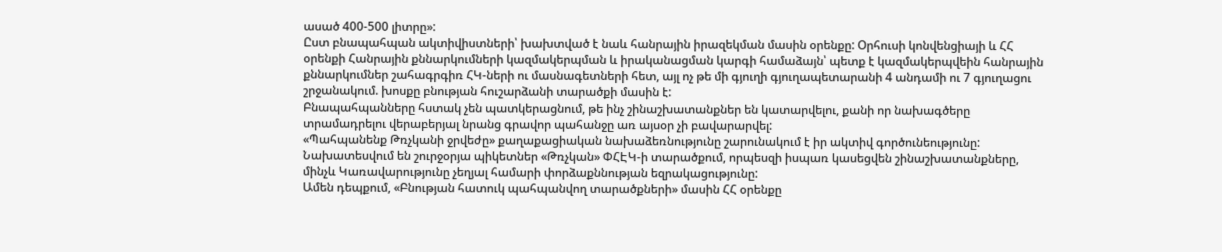ասած 400-500 լիտրը»:
Ըստ բնապահպան ակտիվիստների՝ խախտված է նաև հանրային իրազեկման մասին օրենքը: Օրհուսի կոնվենցիայի և ՀՀ օրենքի Հանրային քննարկումների կազմակերպման և իրականացման կարգի համաձայն՝ պետք է կազմակերպվեին հանրային քննարկումներ շահագրգիռ ՀԿ-ների ու մասնագետների հետ, այլ ոչ թե մի գյուղի գյուղապետարանի 4 անդամի ու 7 գյուղացու շրջանակում. խոսքը բնության հուշարձանի տարածքի մասին է:
Բնապահպանները հստակ չեն պատկերացնում, թե ինչ շինաշխատանքներ են կատարվելու, քանի որ նախագծերը տրամադրելու վերաբերյալ նրանց գրավոր պահանջը առ այսօր չի բավարարվել:
«Պահպանենք Թռչկանի ջրվեժը» քաղաքացիական նախաձեռնությունը շարունակում է իր ակտիվ գործունեությունը: Նախատեսվում են շուրջօրյա պիկետներ «Թռչկան» ՓՀԷԿ-ի տարածքում, որպեսզի իսպառ կասեցվեն շինաշխատանքները, մինչև Կառավարությունը չեղյալ համարի փորձաքննության եզրակացությունը:
Ամեն դեպքում, «Բնության հատուկ պահպանվող տարածքների» մասին ՀՀ օրենքը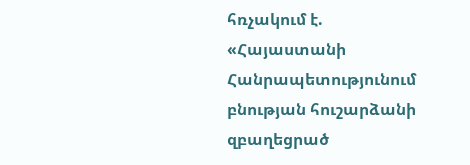հռչակում է. «Հայաստանի Հանրապետությունում բնության հուշարձանի զբաղեցրած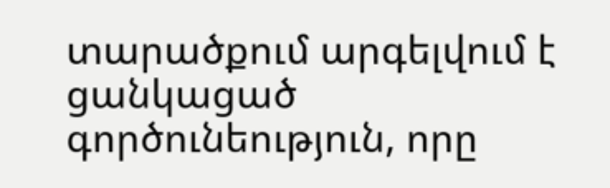տարածքում արգելվում է ցանկացած գործունեություն, որը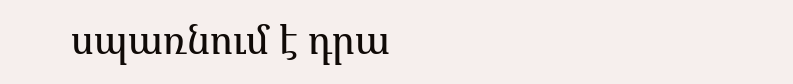սպառնում է դրա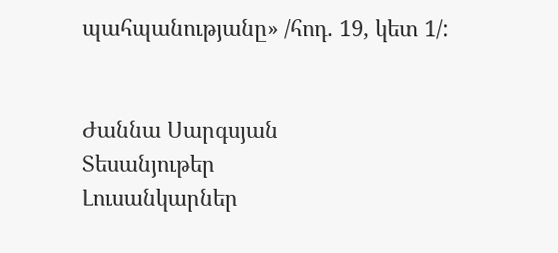պահպանությանը» /հոդ. 19, կետ 1/:


Ժաննա Սարգսյան
Տեսանյութեր
Լուսանկարներ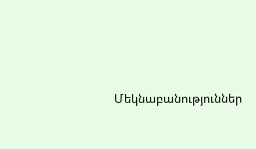Մեկնաբանություններ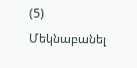(5)
Մեկնաբանել